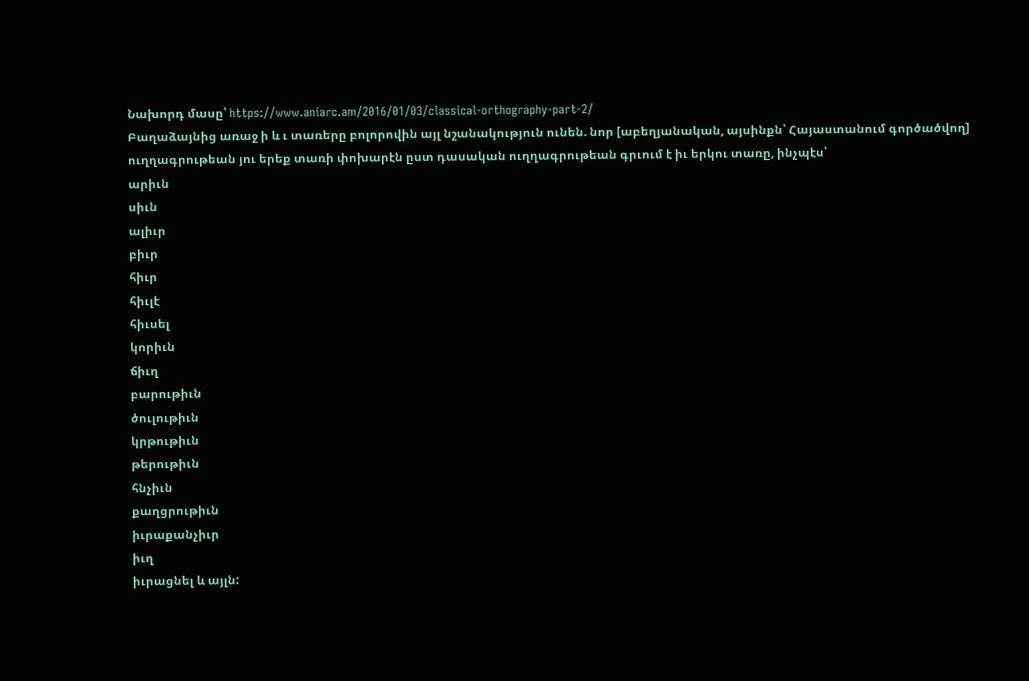Նախորդ մասը՝ https://www.aniarc.am/2016/01/03/classical-orthography-part-2/
Բաղաձայնից առաջ ի և ւ տառերը բոլորովին այլ նշանակություն ունեն. նոր [աբեղյանական, այսինքն՝ Հայաստանում գործածվող] ուղղագրութեան յու երեք տառի փոխարէն ըստ դասական ուղղագրութեան գրւում է իւ երկու տառը, ինչպէս՝
արիւն
սիւն
ալիւր
բիւր
հիւր
հիւլէ
հիւսել
կորիւն
ճիւղ
բարութիւն
ծուլութիւն
կրթութիւն
թերութիւն
հնչիւն
քաղցրութիւն
իւրաքանչիւր
իւղ
իւրացնել և այլն: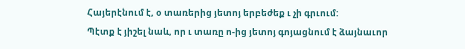Հայերէնում է, օ տառերից յետոյ երբեժեք ւ չի գրւում:
Պէտք է յիշել նաև, որ ւ տառը ո-ից յետոյ գոյացնում է ձայնաւոր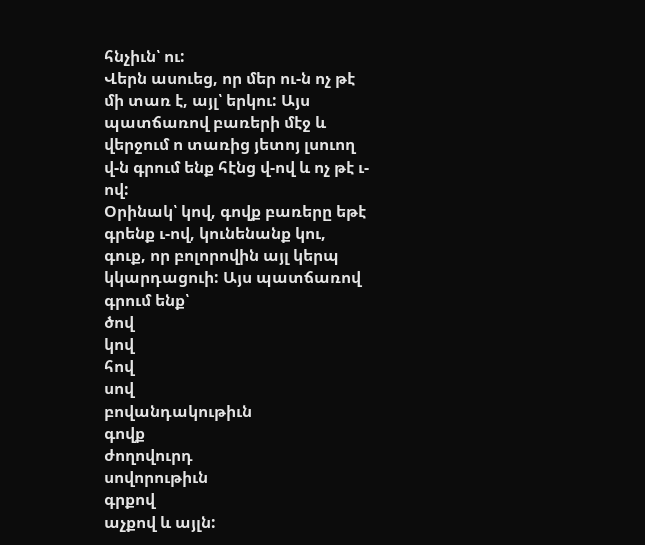հնչիւն՝ ու:
Վերն ասուեց, որ մեր ու-ն ոչ թէ մի տառ է, այլ՝ երկու: Այս պատճառով բառերի մէջ և վերջում ո տառից յետոյ լսուող վ-ն գրում ենք հէնց վ-ով և ոչ թէ ւ-ով:
Օրինակ՝ կով, գովք բառերը եթէ գրենք ւ-ով, կունենանք կու, գուք, որ բոլորովին այլ կերպ կկարդացուի: Այս պատճառով գրում ենք՝
ծով
կով
հով
սով
բովանդակութիւն
գովք
ժողովուրդ
սովորութիւն
գրքով
աչքով և այլն: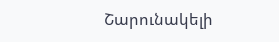Շարունակելի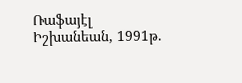Ռաֆայէլ Իշխանեան, 1991թ.